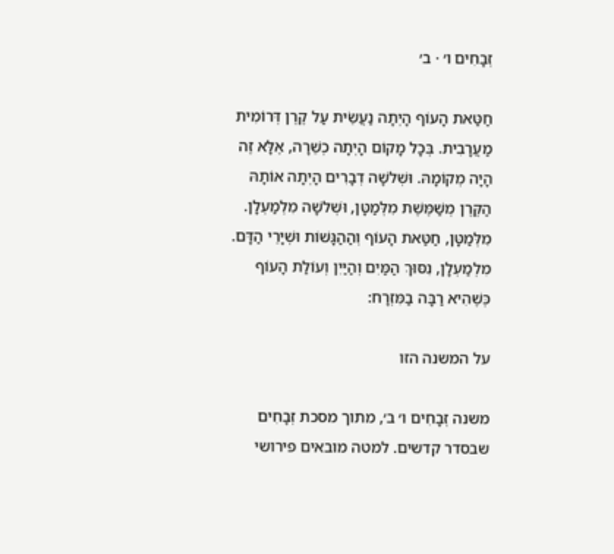זְבָחִים ו׳ · ב׳

חַטַּאת הָעוֹף הָיְתָה נַעֲשֵׂית עַל קֶרֶן דְּרוֹמִית מַעֲרָבִית. בְּכָל מָקוֹם הָיְתָה כְשֵׁרָה, אֶלָּא זֶה הָיָה מְקוֹמָהּ. וּשְׁלשָׁה דְבָרִים הָיְתָה אוֹתָהּ הַקֶּרֶן מְשַׁמֶּשֶׁת מִלְּמַטָּן, וּשְׁלשָׁה מִלְמַעְלָן. מִלְּמַטָּן, חַטַּאת הָעוֹף וְהַהַגָּשׁוֹת וּשְׁיָרֵי הַדָּם. מִלְמַעְלָן, נִסּוּךְ הַמַּיִם וְהַיַּיִן וְעוֹלַת הָעוֹף כְּשֶׁהִיא רַבָּה בַמִּזְרָח:

על המשנה הזו

משנה זְבָחִים ו׳ ב׳, מתוך מסכת זְבָחִים שבסדר קדשים. למטה מובאים פירושי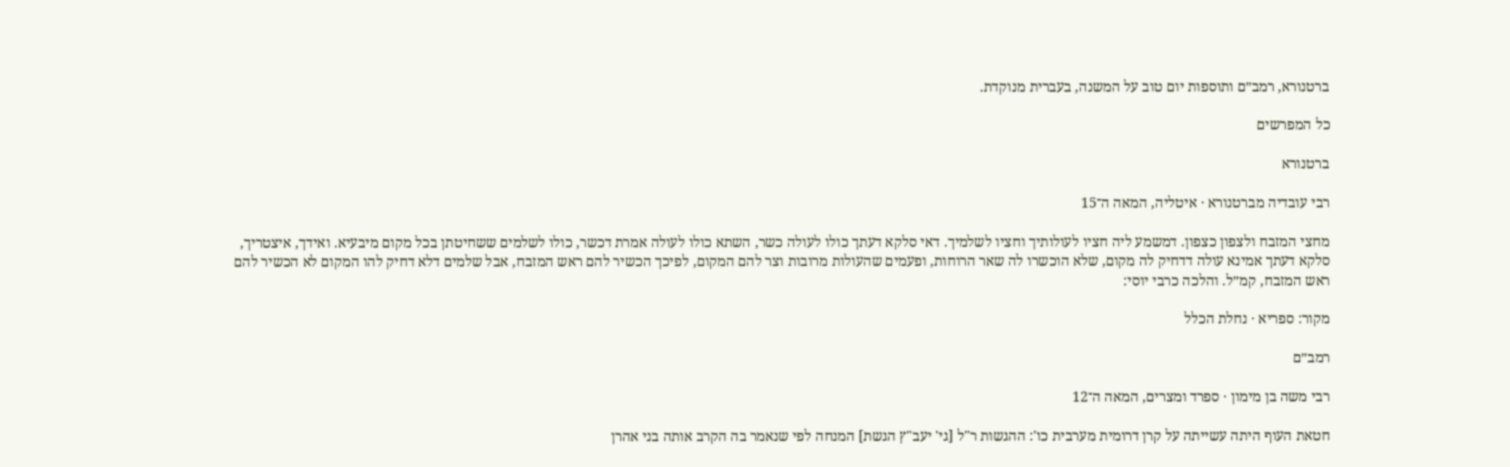ברטנורא, רמב״ם ותוספות יום טוב על המשנה, בעברית מנוקדת.

כל המפרשים

ברטנורא

רבי עובדיה מברטנורא · איטליה, המאה ה־15

מחצי המזבח ולצפון כצפון. דמשמע ליה חציו לעולותיך וחציו לשלמיך. דאי סלקא דעתך כולו לעולה כשר, השתא כולו לעולה אמרת דכשר, כולו לשלמים ששחיטתן בכל מקום מיבעיא. ואידך, איצטריך, סלקא דעתך אמינא עולה דדחיק לה מקום, שלא הוכשרו לה שאר הרוחות, ופעמים שהעולות מרובות וצר להם המקום, לפיכך הכשיר להם ראש המזבח, אבל שלמים דלא דחיק להו המקום לא הכשיר להם ראש המזבח, קמ״ל. והלכה כרבי יוסי:

מקור: ספריא · נחלת הכלל

רמב״ם

רבי משה בן מימון · ספרד ומצרים, המאה ה־12

חטאת העוף היתה עשייתה על קרן דרומית מערבית כו': ההגשות ר"ל [גי' יעב"ץ הגשת] המנחה לפי שנאמר בה הקרב אותה בני אהרן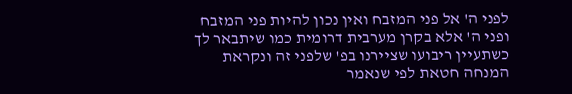לפני ה' אל פני המזבח ואין נכון להיות פני המזבח ופני ה' אלא בקרן מערבית דרומית כמו שיתבאר לך כשתעיין ריבועו שציירנו בפ' שלפני זה ונקראת המנחה חטאת לפי שנאמר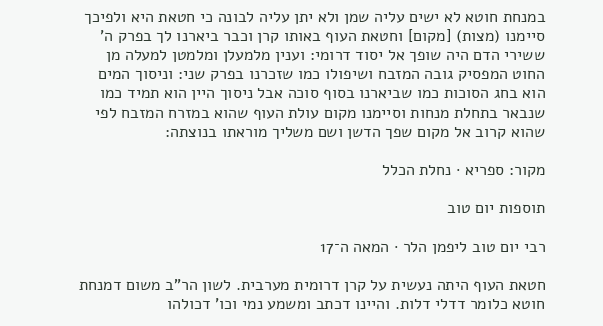במנחת חוטא לא ישים עליה שמן ולא יתן עליה לבונה כי חטאת היא ולפיכך סיימנו (מצות) [מקום] וחטאת העוף באותו קרן וכבר ביארנו לך בפרק ה' ששירי הדם היה שופך אל יסוד דרומי: וענין מלמעלן ומלמטן למעלה מן החוט המפסיק גובה המזבח ושיפולו כמו שזכרנו בפרק שני: וניסוך המים הוא בחג הסוכות כמו שביארנו בסוף סוכה אבל ניסוך היין הוא תמיד כמו שנבאר בתחלת מנחות וסיימנו מקום עולת העוף שהוא במזרח המזבח לפי שהוא קרוב אל מקום שפך הדשן ושם משליך מוראתו בנוצתה:

מקור: ספריא · נחלת הכלל

תוספות יום טוב

רבי יום טוב ליפמן הלר · המאה ה־17

חטאת העוף היתה נעשית על קרן דרומית מערבית. לשון הר"ב משום דמנחת חוטא כלומר דדלי דלות. והיינו דכתב ומשמע נמי וכו' דכולהו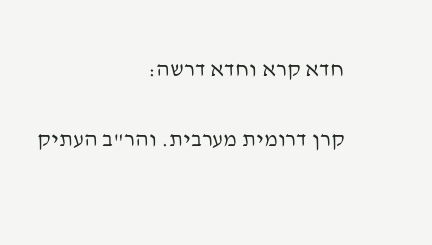חדא קרא וחדא דרשה:

קרן דרומית מערבית. והר"ב העתיק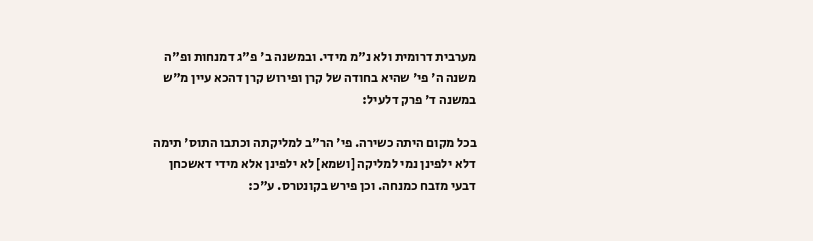מערבית דרומית ולא נ"מ מידי. ובמשנה ב' פ"ג דמנחות ופ"ה משנה ה' פי' שהיא בחודה של קרן ופירוש קרן דהכא עיין מ"ש במשנה ד' פרק דלעיל:

בכל מקום היתה כשירה. פי' הר"ב למליקתה וכתבו התוס' תימה דלא ילפינן נמי למליקה [ושמא] לא ילפינן אלא מידי דאשכחן דבעי מזבח כמנחה. וכן פירש בקונטרס. ע"כ: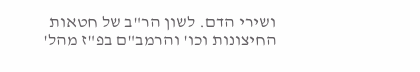ושירי הדם. לשון הר"ב של חטאות החיצונות וכו' והרמב"ם בפ"ז מהל'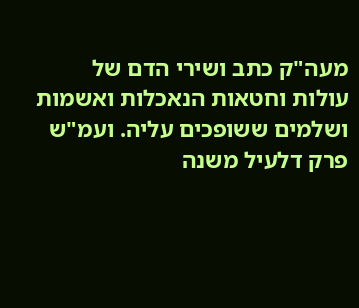מעה"ק כתב ושירי הדם של עולות וחטאות הנאכלות ואשמות ושלמים ששופכים עליה. ועמ"ש פרק דלעיל משנה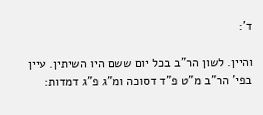ד':

והיין. לשון הר"ב בכל יום ששם היו השיתין. עיין בפי' הר"ב מ"ט פ"ד דסוכה ומ"ג פ"ג דמדות: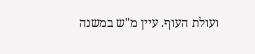ועולת העוף. עיין מ"ש במשנה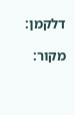דלקמן:

מקור: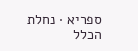ספריא · נחלת הכלל